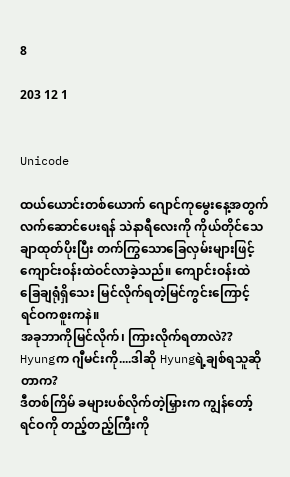8

203 12 1


Unicode

ထယ်ယောင်းတစ်ယောက် ဂျောင်ကုမွေးနေ့အတွက် လက်ဆောင်ပေးရန် သဲနာရီလေးကို ကိုယ်တိုင်သေချာထုတ်ပိုးပြီး တက်ကြွသောခြေလှမ်းများဖြင့် ကျောင်းဝန်းထဲဝင်လာခဲ့သည်။ ကျောင်းဝန်းထဲခြေချရုံရှိသေး မြင်လိုက်ရတဲ့မြင်ကွင်းကြောင့် ရင်ဝကစူးကနဲ။
အခုဘာကိုမြင်လိုက်၊ ကြားလိုက်ရတာလဲ?? Hyungက ဂျီမင်းကို....ဒါဆို Hyungရဲ့ချစ်ရသူဆိုတာက?
ဒီတစ်ကြိမ် ခများပစ်လိုက်တဲ့မြှားက ကျွန်တော့်ရင်ဝကို တည့်တည့်ကြီးကို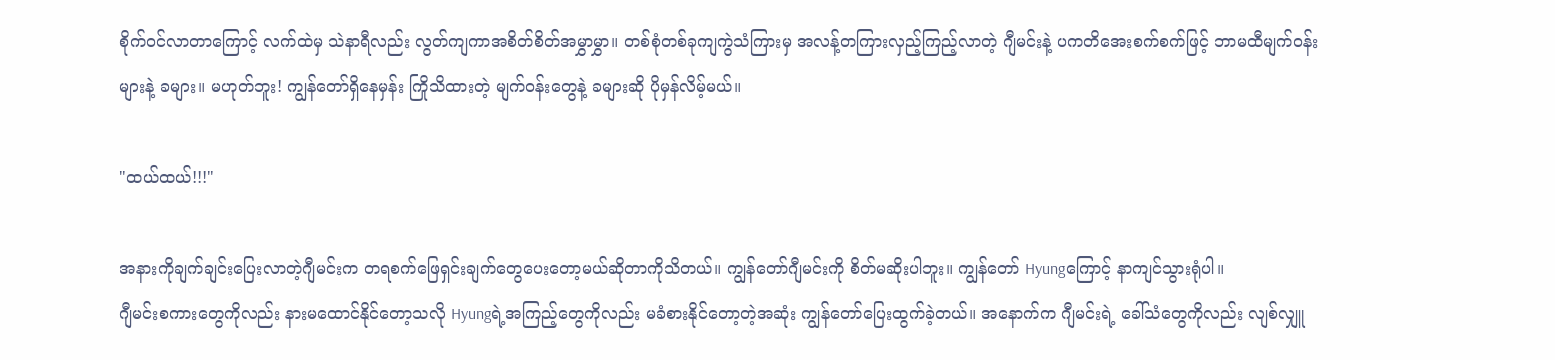စိုက်ဝင်လာတာကြောင့် လက်ထဲမှ သဲနာရီလည်း လွတ်ကျကာအစိတ်စိတ်အမွှာမွှာ။ တစ်စုံတစ်ခုကျကွဲသံကြားမှ အလန့်တကြားလှည့်ကြည့်လာတဲ့ ဂျီမင်းနဲ့ ပကတိအေးစက်စက်ဖြင့် ဘာမထီမျက်ဝန်းများနဲ့ ခများ။ မဟုတ်ဘူး! ကျွန်တော်ရှိနေမှန်း ကြိုသိထားတဲ့ မျက်ဝန်းတွေနဲ့ ခများဆို ပိုမှန်လိမ့်မယ်။

"ထယ်ထယ်!!!"

အနားကိုချက်ချင်းပြေးလာတဲ့ဂျီမင်းက တရစက်ဖြေရှင်းချက်တွေပေးတော့မယ်ဆိုတာကိုသိတယ်။ ကျွန်တော်ဂျီမင်းကို စိတ်မဆိုးပါဘူး။ ကျွန်တော် Hyungကြောင့် နာကျင်သွားရုံပါ။
ဂျီမင်းစကားတွေကိုလည်း နားမထောင်နိုင်တော့သလို Hyungရဲ့အကြည့်တွေကိုလည်း မခံစားနိုင်တော့တဲ့အဆုံး ကျွန်တော်ပြေးထွက်ခဲ့တယ်။ အနောက်က ဂျီမင်းရဲ့ ခေါ်သံတွေကိုလည်း လျစ်လျှူ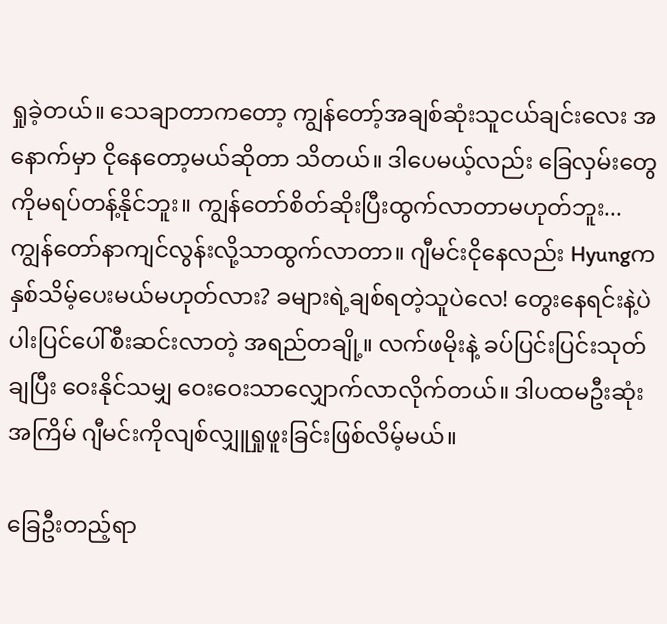ရှုခဲ့တယ်။ သေချာတာကတော့ ကျွန်တော့်အချစ်ဆုံးသူငယ်ချင်းလေး အနောက်မှာ ငိုနေတော့မယ်ဆိုတာ သိတယ်။ ဒါပေမယ့်လည်း ခြေလှမ်းတွေကိုမရပ်တန့်နိုင်ဘူး။ ကျွန်တော်စိတ်ဆိုးပြီးထွက်လာတာမဟုတ်ဘူး...ကျွန်တော်နာကျင်လွန်းလို့သာထွက်လာတာ။ ဂျီမင်းငိုနေလည်း Hyungကနှစ်သိမ့်ပေးမယ်မဟုတ်လား? ခများရဲ့ချစ်ရတဲ့သူပဲလေ! တွေးနေရင်းနဲ့ပဲ ပါးပြင်ပေါ်စီးဆင်းလာတဲ့ အရည်တချို့။ လက်ဖမိုးနဲ့ ခပ်ပြင်းပြင်းသုတ်ချပြီး ဝေးနိုင်သမျှ ဝေးဝေးသာလျှောက်လာလိုက်တယ်။ ဒါပထမဦးဆုံးအကြိမ် ဂျီမင်းကိုလျစ်လျှူရှုဖူးခြင်းဖြစ်လိမ့်မယ်။

ခြေဦးတည့်ရာ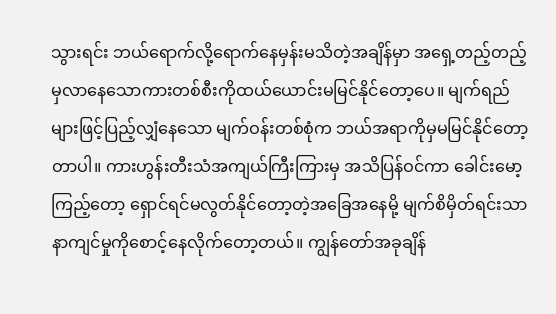သွားရင်း ဘယ်ရောက်လို့ရောက်နေမှန်းမသိတဲ့အချိန်မှာ အရှေ့တည့်တည့်မှလာနေသောကားတစ်စီးကိုထယ်ယောင်းမမြင်နိုင်တော့ပေ။ မျက်ရည်များဖြင့်ပြည့်လျှံနေသော မျက်ဝန်းတစ်စုံက ဘယ်အရာကိုမှမမြင်နိုင်တော့တာပါ။ ကားဟွန်းတီးသံအကျယ်ကြီးကြားမှ အသိပြန်ဝင်ကာ ခေါင်းမော့ကြည့်တော့ ရှောင်ရင်မလွတ်နိုင်တော့တဲ့အခြေအနေမို့ မျက်စိမှိတ်ရင်းသာ နာကျင်မှုကိုစောင့်နေလိုက်တော့တယ်။ ကျွန်တော်အခုချိန်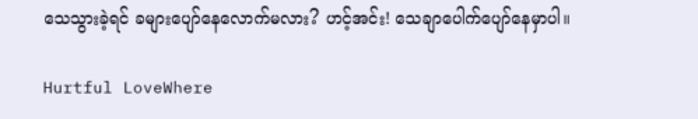သေသွားခဲ့ရင် ခများပျော်နေလောက်မလား? ဟင့်အင်း! သေချာပေါက်ပျော်နေမှာပါ။

Hurtful LoveWhere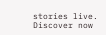stories live. Discover now